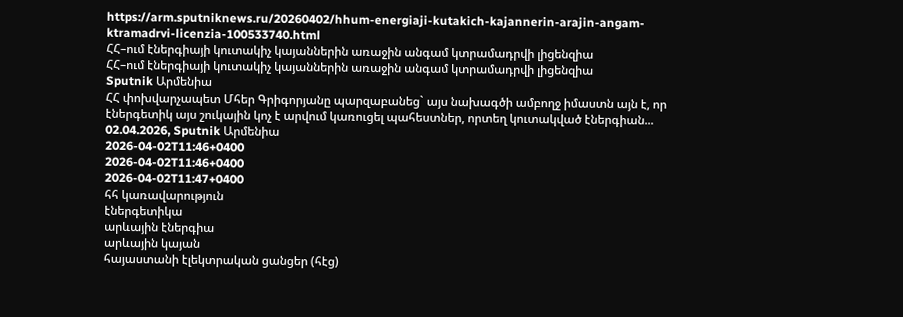https://arm.sputniknews.ru/20260402/hhum-energiaji-kutakich-kajannerin-arajin-angam-ktramadrvi-licenzia-100533740.html
ՀՀ–ում էներգիայի կուտակիչ կայաններին առաջին անգամ կտրամադրվի լիցենզիա
ՀՀ–ում էներգիայի կուտակիչ կայաններին առաջին անգամ կտրամադրվի լիցենզիա
Sputnik Արմենիա
ՀՀ փոխվարչապետ Մհեր Գրիգորյանը պարզաբանեց` այս նախագծի ամբողջ իմաստն այն է, որ էներգետիկ այս շուկային կոչ է արվում կառուցել պահեստներ, որտեղ կուտակված էներգիան... 02.04.2026, Sputnik Արմենիա
2026-04-02T11:46+0400
2026-04-02T11:46+0400
2026-04-02T11:47+0400
հհ կառավարություն
էներգետիկա
արևային էներգիա
արևային կայան
հայաստանի էլեկտրական ցանցեր (հէց)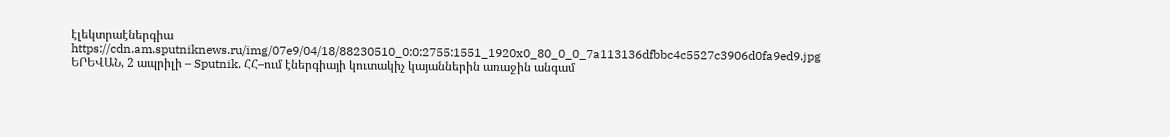էլեկտրաէներգիա
https://cdn.am.sputniknews.ru/img/07e9/04/18/88230510_0:0:2755:1551_1920x0_80_0_0_7a113136dfbbc4c5527c3906d0fa9ed9.jpg
ԵՐԵՎԱՆ, 2 ապրիլի – Sputnik. ՀՀ–ում էներգիայի կուտակիչ կայաններին առաջին անգամ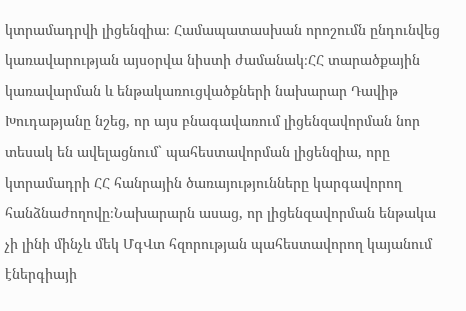կտրամադրվի լիցենզիա։ Համապատասխան որոշումն ընդունվեց կառավարության այսօրվա նիստի ժամանակ։ՀՀ տարածքային կառավարման և ենթակառուցվածքների նախարար Դավիթ Խուդաթյանը նշեց, որ այս բնագավառում լիցենզավորման նոր տեսակ են ավելացնում` պահեստավորման լիցենզիա, որը կտրամադրի ՀՀ հանրային ծառայությունները կարգավորող հանձնաժողովը։Նախարարն ասաց, որ լիցենզավորման ենթակա չի լինի մինչև մեկ ՄգՎտ հզորության պահեստավորող կայանում էներգիայի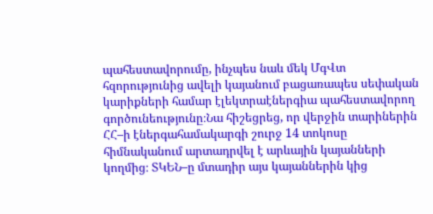պահեստավորումը, ինչպես նաև մեկ ՄգՎտ հզորությունից ավելի կայանում բացառապես սեփական կարիքների համար էլեկտրաէներգիա պահեստավորող գործունեությունը։Նա հիշեցրեց, որ վերջին տարիներին ՀՀ–ի էներգահամակարգի շուրջ 14 տոկոսը հիմնականում արտադրվել է արևային կայանների կողմից։ ՏԿԵՆ–ը մտադիր այս կայաններին կից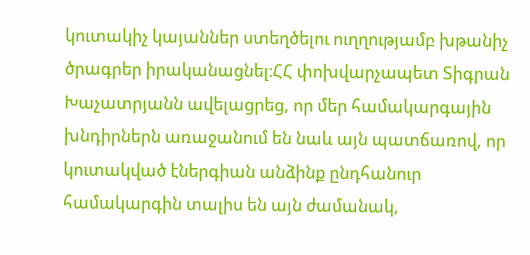կուտակիչ կայաններ ստեղծելու ուղղությամբ խթանիչ ծրագրեր իրականացնել։ՀՀ փոխվարչապետ Տիգրան Խաչատրյանն ավելացրեց, որ մեր համակարգային խնդիրներն առաջանում են նաև այն պատճառով, որ կուտակված էներգիան անձինք ընդհանուր համակարգին տալիս են այն ժամանակ,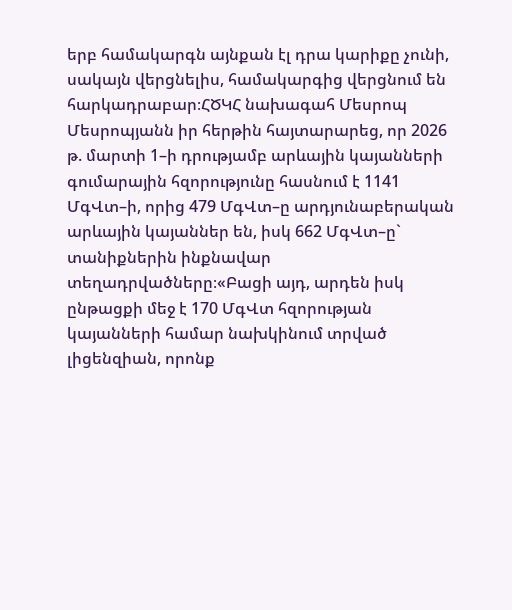երբ համակարգն այնքան էլ դրա կարիքը չունի, սակայն վերցնելիս, համակարգից վերցնում են հարկադրաբար։ՀԾԿՀ նախագահ Մեսրոպ Մեսրոպյանն իր հերթին հայտարարեց, որ 2026 թ. մարտի 1–ի դրությամբ արևային կայանների գումարային հզորությունը հասնում է 1141 ՄգՎտ–ի, որից 479 ՄգՎտ–ը արդյունաբերական արևային կայաններ են, իսկ 662 ՄգՎտ–ը` տանիքներին ինքնավար տեղադրվածները։«Բացի այդ, արդեն իսկ ընթացքի մեջ է 170 ՄգՎտ հզորության կայանների համար նախկինում տրված լիցենզիան, որոնք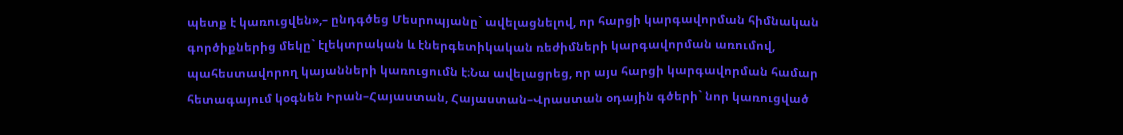պետք է կառուցվեն»,– ընդգծեց Մեսրոպյանը` ավելացնելով, որ հարցի կարգավորման հիմնական գործիքներից մեկը` էլեկտրական և էներգետիկական ռեժիմների կարգավորման առումով, պահեստավորող կայանների կառուցումն է։Նա ավելացրեց, որ այս հարցի կարգավորման համար հետագայում կօգնեն Իրան–Հայաստան, Հայաստան–Վրաստան օդային գծերի` նոր կառուցված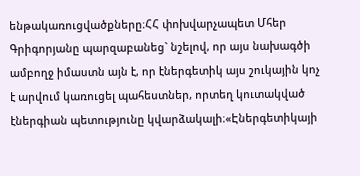ենթակառուցվածքները։ՀՀ փոխվարչապետ Մհեր Գրիգորյանը պարզաբանեց` նշելով, որ այս նախագծի ամբողջ իմաստն այն է, որ էներգետիկ այս շուկային կոչ է արվում կառուցել պահեստներ, որտեղ կուտակված էներգիան պետությունը կվարձակալի։«Էներգետիկայի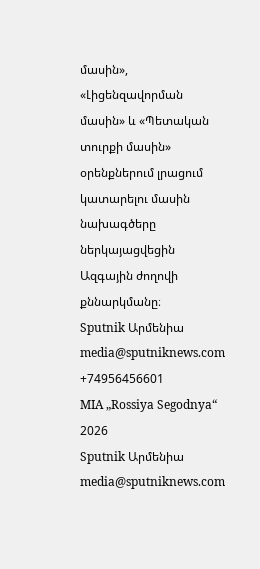մասին», «Լիցենզավորման մասին» և «Պետական տուրքի մասին» օրենքներում լրացում կատարելու մասին նախագծերը ներկայացվեցին Ազգային ժողովի քննարկմանը։
Sputnik Արմենիա
media@sputniknews.com
+74956456601
MIA „Rossiya Segodnya“
2026
Sputnik Արմենիա
media@sputniknews.com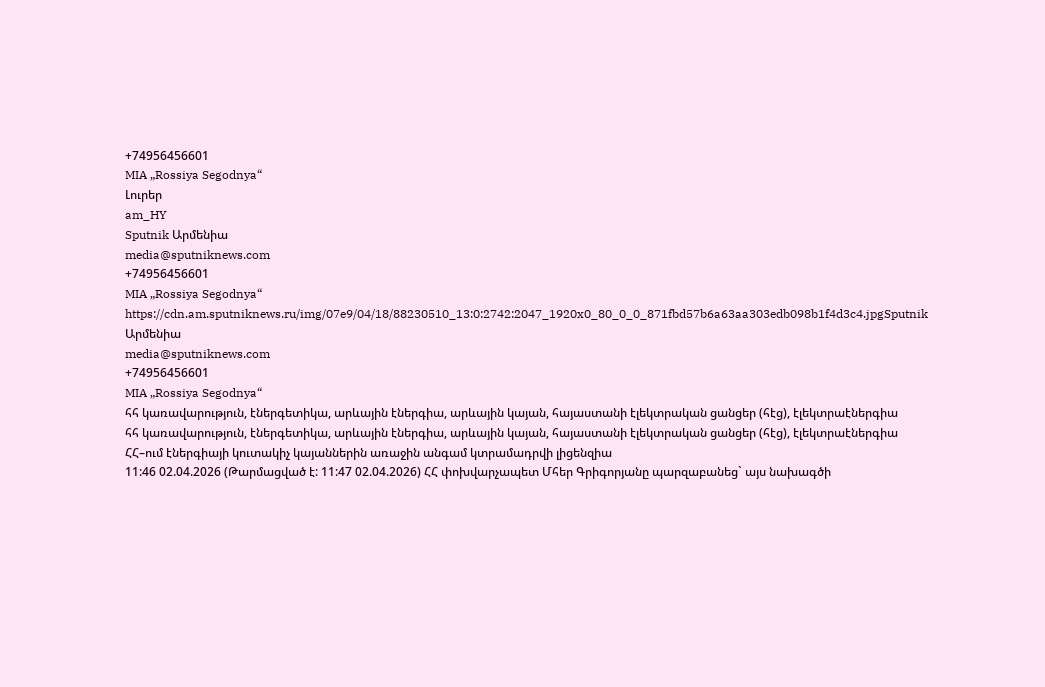+74956456601
MIA „Rossiya Segodnya“
Լուրեր
am_HY
Sputnik Արմենիա
media@sputniknews.com
+74956456601
MIA „Rossiya Segodnya“
https://cdn.am.sputniknews.ru/img/07e9/04/18/88230510_13:0:2742:2047_1920x0_80_0_0_871fbd57b6a63aa303edb098b1f4d3c4.jpgSputnik Արմենիա
media@sputniknews.com
+74956456601
MIA „Rossiya Segodnya“
հհ կառավարություն, էներգետիկա, արևային էներգիա, արևային կայան, հայաստանի էլեկտրական ցանցեր (հէց), էլեկտրաէներգիա
հհ կառավարություն, էներգետիկա, արևային էներգիա, արևային կայան, հայաստանի էլեկտրական ցանցեր (հէց), էլեկտրաէներգիա
ՀՀ–ում էներգիայի կուտակիչ կայաններին առաջին անգամ կտրամադրվի լիցենզիա
11:46 02.04.2026 (Թարմացված է: 11:47 02.04.2026) ՀՀ փոխվարչապետ Մհեր Գրիգորյանը պարզաբանեց` այս նախագծի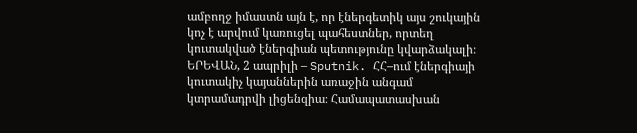ամբողջ իմաստն այն է, որ էներգետիկ այս շուկային կոչ է արվում կառուցել պահեստներ, որտեղ կուտակված էներգիան պետությունը կվարձակալի։
ԵՐԵՎԱՆ, 2 ապրիլի – Sputnik. ՀՀ–ում էներգիայի կուտակիչ կայաններին առաջին անգամ կտրամադրվի լիցենզիա։ Համապատասխան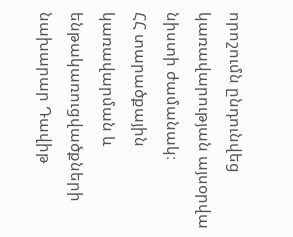որոշումն ընդունվեց կառավարության այսօրվա նիստի ժամանակ։
ՀՀ տարածքային կառավարման և ենթակառուցվածքների նախարար Դավիթ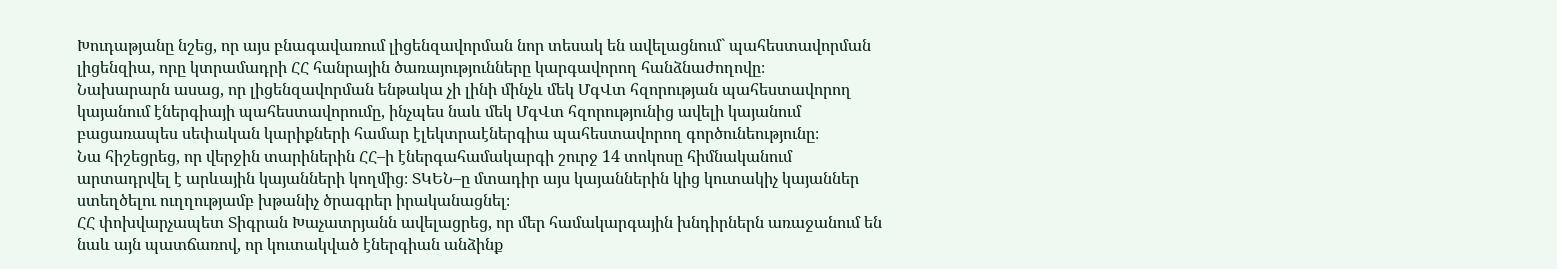Խուդաթյանը նշեց, որ այս բնագավառում լիցենզավորման նոր տեսակ են ավելացնում` պահեստավորման լիցենզիա, որը կտրամադրի ՀՀ հանրային ծառայությունները կարգավորող հանձնաժողովը։
Նախարարն ասաց, որ լիցենզավորման ենթակա չի լինի մինչև մեկ ՄգՎտ հզորության պահեստավորող կայանում էներգիայի պահեստավորումը, ինչպես նաև մեկ ՄգՎտ հզորությունից ավելի կայանում բացառապես սեփական կարիքների համար էլեկտրաէներգիա պահեստավորող գործունեությունը։
Նա հիշեցրեց, որ վերջին տարիներին ՀՀ–ի էներգահամակարգի շուրջ 14 տոկոսը հիմնականում արտադրվել է արևային կայանների կողմից։ ՏԿԵՆ–ը մտադիր այս կայաններին կից կուտակիչ կայաններ ստեղծելու ուղղությամբ խթանիչ ծրագրեր իրականացնել։
ՀՀ փոխվարչապետ Տիգրան Խաչատրյանն ավելացրեց, որ մեր համակարգային խնդիրներն առաջանում են նաև այն պատճառով, որ կուտակված էներգիան անձինք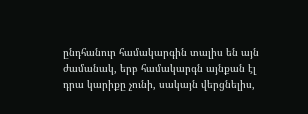ընդհանուր համակարգին տալիս են այն ժամանակ, երբ համակարգն այնքան էլ դրա կարիքը չունի, սակայն վերցնելիս,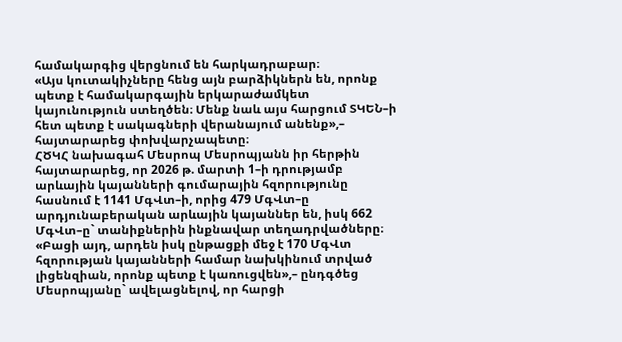համակարգից վերցնում են հարկադրաբար։
«Այս կուտակիչները հենց այն բարձիկներն են, որոնք պետք է համակարգային երկարաժամկետ կայունություն ստեղծեն։ Մենք նաև այս հարցում ՏԿԵՆ–ի հետ պետք է սակագների վերանայում անենք»,– հայտարարեց փոխվարչապետը։
ՀԾԿՀ նախագահ Մեսրոպ Մեսրոպյանն իր հերթին հայտարարեց, որ 2026 թ. մարտի 1–ի դրությամբ արևային կայանների գումարային հզորությունը հասնում է 1141 ՄգՎտ–ի, որից 479 ՄգՎտ–ը արդյունաբերական արևային կայաններ են, իսկ 662 ՄգՎտ–ը` տանիքներին ինքնավար տեղադրվածները։
«Բացի այդ, արդեն իսկ ընթացքի մեջ է 170 ՄգՎտ հզորության կայանների համար նախկինում տրված լիցենզիան, որոնք պետք է կառուցվեն»,– ընդգծեց Մեսրոպյանը` ավելացնելով, որ հարցի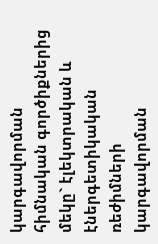կարգավորման հիմնական գործիքներից մեկը` էլեկտրական և էներգետիկական ռեժիմների կարգավորման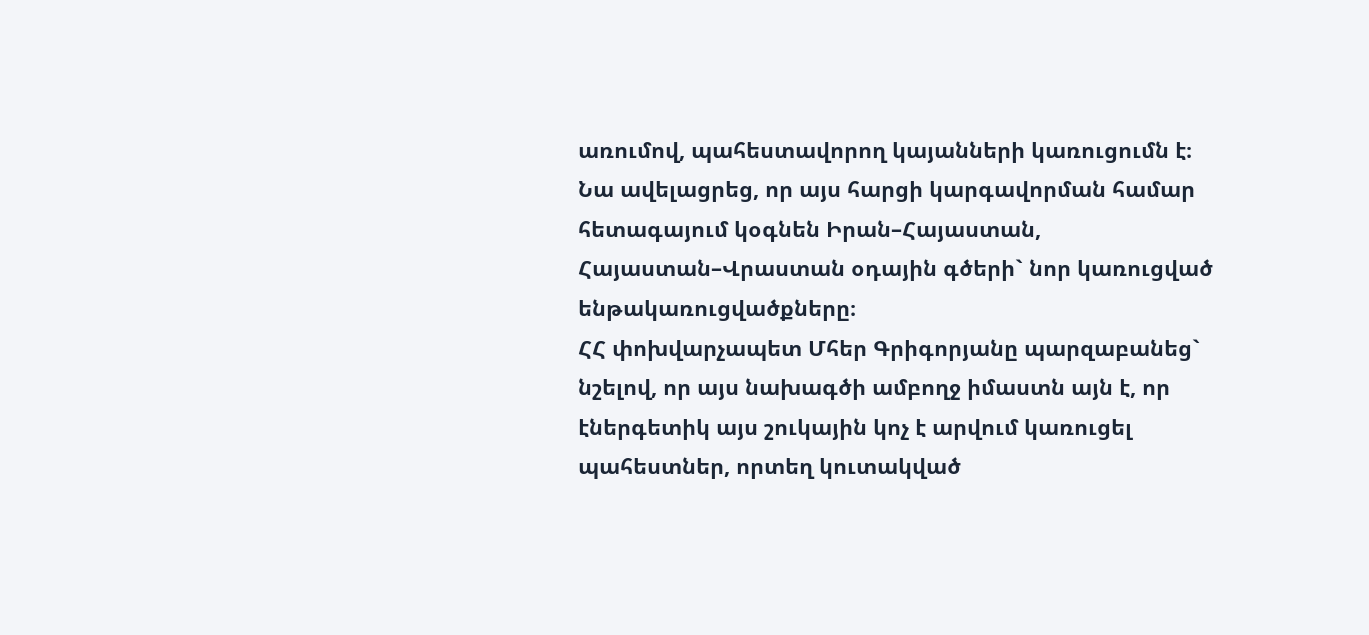առումով, պահեստավորող կայանների կառուցումն է։
Նա ավելացրեց, որ այս հարցի կարգավորման համար հետագայում կօգնեն Իրան–Հայաստան, Հայաստան–Վրաստան օդային գծերի` նոր կառուցված ենթակառուցվածքները։
ՀՀ փոխվարչապետ Մհեր Գրիգորյանը պարզաբանեց` նշելով, որ այս նախագծի ամբողջ իմաստն այն է, որ էներգետիկ այս շուկային կոչ է արվում կառուցել պահեստներ, որտեղ կուտակված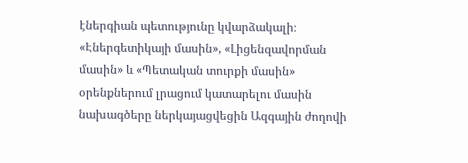էներգիան պետությունը կվարձակալի։
«Էներգետիկայի մասին», «Լիցենզավորման մասին» և «Պետական տուրքի մասին» օրենքներում լրացում կատարելու մասին նախագծերը ներկայացվեցին Ազգային ժողովի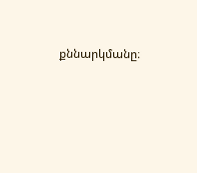քննարկմանը։